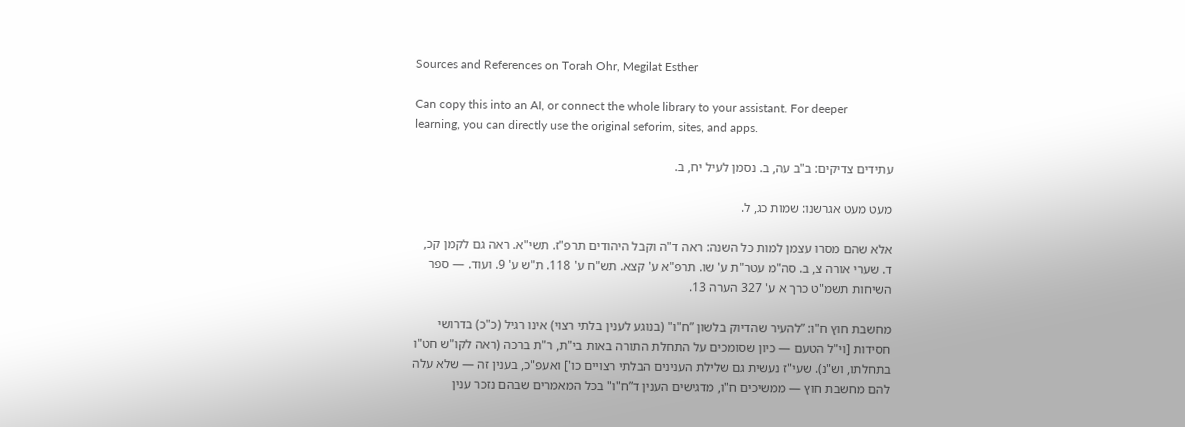Sources and References on Torah Ohr, Megilat Esther

Can copy this into an AI, or connect the whole library to your assistant. For deeper learning, you can directly use the original seforim, sites, and apps.

עתידים צדיקים: ב"ב עה, ב. נסמן לעיל יח, ב.

מעט מעט אגרשנו: שמות כג, ל.

אלא שהם מסרו עצמן למות כל השנה: ראה ד"ה וקבל היהודים תרפ"ז. תשי"א. ראה גם לקמן קכ, ד. שערי אורה צ, ב. סה"מ עטר"ת ע' שו. תרפ"א ע' קצא. תש"ח ע' 118. ת"ש ע' 9. ועוד. — ספר השיחות תשמ"ט כרך א ע' 327 הערה 13.

מחשבת חוץ ח"ו: ”להעיר שהדיוק בלשון ”ח"ו" (בנוגע לענין בלתי רצוי) אינו רגיל (כ"כ) בדרושי חסידות [וי"ל הטעם — כיון שסומכים על התחלת התורה באות בי"ת, ר"ת ברכה (ראה לקו"ש חט"ו בתחלתו, וש"נ). שעי"ז נעשית גם שלילת הענינים הבלתי רצויים כו'] ואעפ"כ, בענין זה — שלא עלה להם מחשבת חוץ — ממשיכים ח"ו, מדגישים הענין ד”ח"ו" בכל המאמרים שבהם נזכר ענין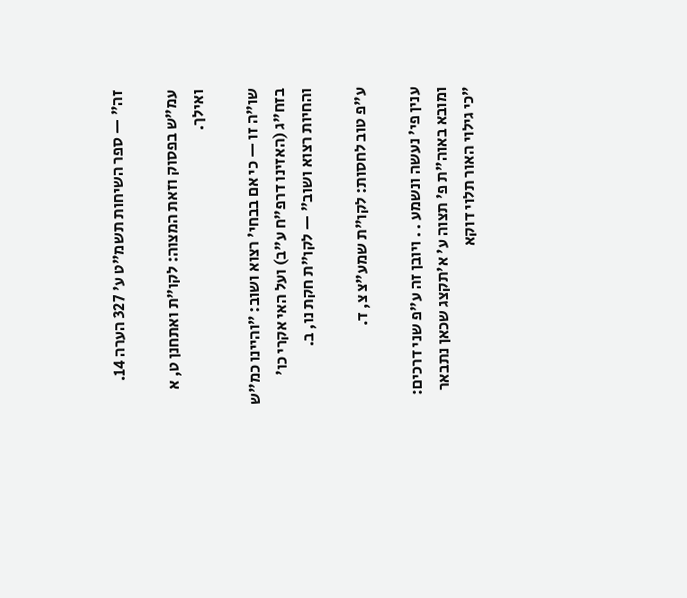זה" — ספר השיחות תשמ"ט ע' 327 הערה 14.

עמ"ש בפסוק וזאת המצוה: לקו"ת ואתחנן ט, א ואילך.

שו"ה זו — כי אם בבחי' רצוא ושוב: ”והיינו כמ"ש בזח"ג (האזינו דרפ"ח ע"ב) ועל האי אקרי כו' והחיות רצוא ושוב" — לקו"ת חקת נו, ב.

ע"פ טוב לחסות: לקו"ת שמע"צ צ, ד.

ענין פי' נעשה ונשמע . . ויובן זה ע"פ שני דרכים: ומובא באוה"ת פ' תצוה ע' א'תקצג שכאן נתבאר ”כי גילוי האור תלוי דוקא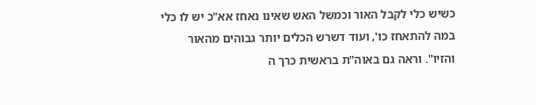כשיש כלי לקבל האור וכמשל האש שאינו נאחז אא"כ יש לו כלי במה להתאחז כו', ועוד דשרש הכלים יותר גבוהים מהאור והזיו". וראה גם באוה"ת בראשית כרך ה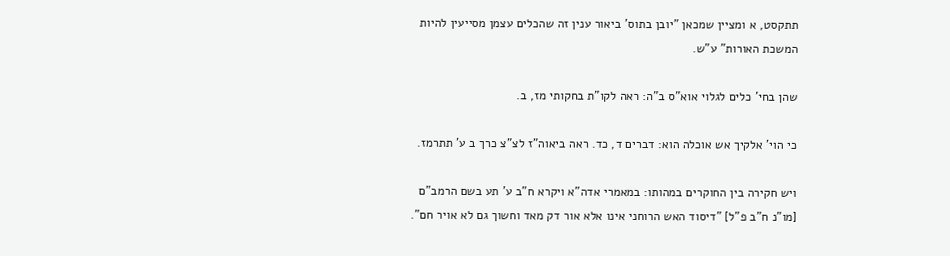תתקסט, א ומציין שמכאן ”יובן בתוס' ביאור ענין זה שהכלים עצמן מסייעין להיות המשכת האורות" ע"ש.

שהן בחי' כלים לגלוי אוא"ס ב"ה: ראה לקו"ת בחקותי מז, ב.

כי הוי' אלקיך אש אוכלה הוא: דברים ד, כד. ראה ביאוה"ז לצ"צ כרך ב ע' תתרמז.

ויש חקירה בין החוקרים במהותו: במאמרי אדה"א ויקרא ח"ב ע' תע בשם הרמב"ם [מו"נ ח"ב פ"ל] ”דיסוד האש הרוחני אינו אלא אור דק מאד וחשוך גם לא אויר חם".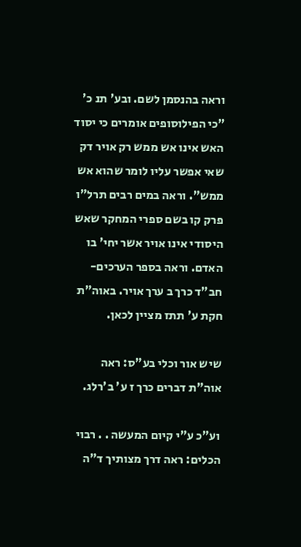וראה בהנסמן לשם. ובע' תנ כ' ”כי הפילוסופים אומרים כי יסוד האש אינו אש ממש רק אויר דק שאי אפשר עליו לומר שהוא אש ממש". וראה במים רבים תרל"ו פרק קו בשם ספרי המחקר שאש היסודי אינו אויר אשר יחי' בו האדם. וראה בספר הערכים-חב"ד כרך ב ערך אויר. באוה"ת חקת ע' תתז מציין לכאן.

שיש אור וכלי בע"ס: ראה אוה"ת דברים כרך ז ע' ב'רלג.

וע"כ ע"י קיום המעשה . . רבוי הכלים: ראה דרך מצותיך ד"ה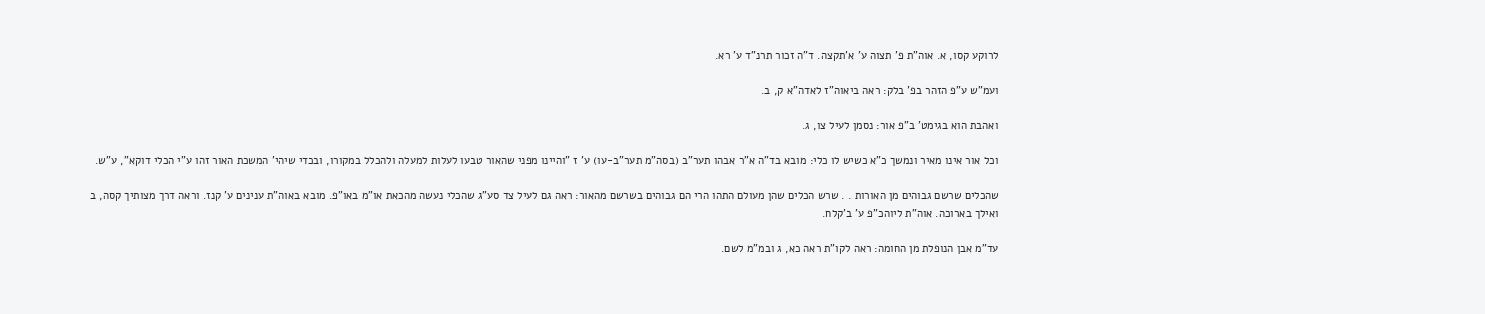לרוקע קסו, א. אוה"ת פ' תצוה ע' א'תקצה. ד"ה זכור תרנ"ד ע' רא.

ועמ"ש ע"פ הזהר בפ' בלק: ראה ביאוה"ז לאדה"א ק, ב.

ואהבת הוא בגימט' ב"פ אור: נסמן לעיל צו, ג.

וכל אור אינו מאיר ונמשך כ"א כשיש לו כלי: מובא בד"ה א"ר אבהו תער"ב (בסה"מ תער"ב-עו) ע' ז ”והיינו מפני שהאור טבעו לעלות למעלה ולהכלל במקורו, ובכדי שיהי' המשכת האור זהו ע"י הכלי דוקא", ע"ש.

שהכלים שרשם גבוהים מן האורות . . שרש הכלים שהן מעולם התהו הרי הם גבוהים בשרשם מהאור: ראה גם לעיל צד סע"ג שהכלי נעשה מהכאת או"מ באו"פ. מובא באוה"ת ענינים ע' קנז. וראה דרך מצותיך קסה, ב ואילך בארוכה. אוה"ת ליוהכ"פ ע' ב'קלח.

עד"מ אבן הנופלת מן החומה: ראה לקו"ת ראה כא, ג ובמ"מ לשם.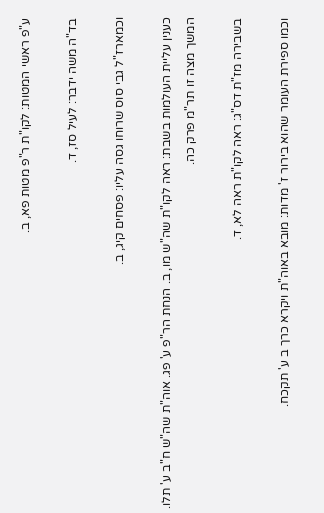ע"פ ראשי המטות: לקו"ת ר"פ מטות פא, ב.

בד"ה משה ידבר: לעיל סז, ד.

וכמארז"ל גבי סוס שרוחו גסה עליו: פסחים קיג, ב.

כענין עליית העולמות בשבת: ראה לקו"ת שה"ש מו, ב. הנחת הר"פ ע' פג. אוה"ת שה"ש ח"ב ע' תלו. המשך מצה זו תר"מ פרק כה.

בשבירה מז"ת דס"ג: ראה לקו"ת ראה לא, ד.

וכמו ספירת העומר שהוא בירור ז' מדות: מובא באוה"ת ויקרא כרך ב ע' תקכח.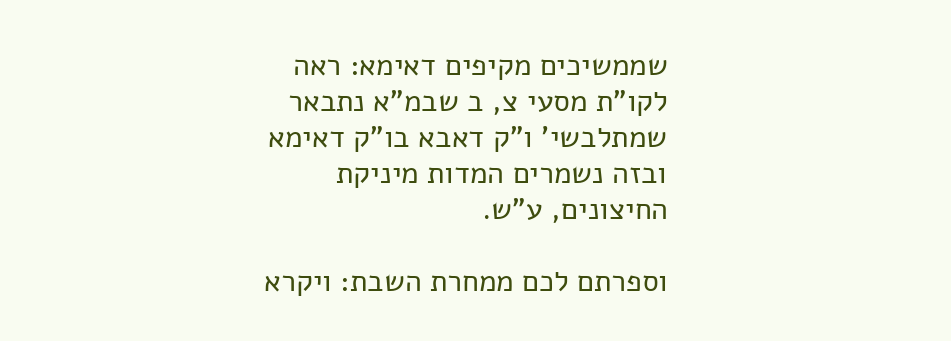שממשיכים מקיפים דאימא: ראה לקו"ת מסעי צ, ב שבמ"א נתבאר שמתלבשי' ו"ק דאבא בו"ק דאימא ובזה נשמרים המדות מיניקת החיצונים, ע"ש.

וספרתם לכם ממחרת השבת: ויקרא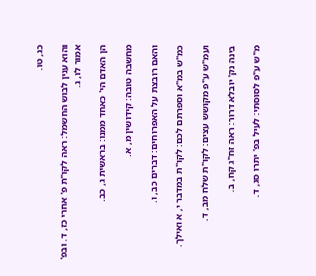כג, טו.

והוא ענין לבוש החשמל: ראה לקו"ת פ' אחרי כז, ד. ובפ' אמור לו, ג.

הן האדם הי' כאחד ממנו: בראשית ג, כב.

מחשבה טובה: קידושין מ, א.

והאם רובצת על האפרוחים: דברים כב, ו.

כמ"ש במ"א וספרתם לכם: לקו"ת במדבר י, א ואילך.

ועמ"ש ע"פ מקושש עצים: לקו"ת שלח מב, ד.

בינה נק' יובלא דרור: ראה זח"ג קח, ב.

מ"ש ע"פ לסוסתי: לעיל בפ' יתרו סג, ד.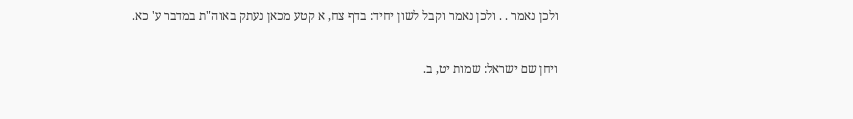ולכן נאמר . . ולכן נאמר וקבל לשון יחיד: בדף צח, א קטע מכאן נעתק באוה"ת במדבר ע' כא.

ויחן שם ישראל: שמות יט, ב.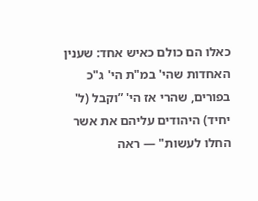כאלו הם כולם כאיש אחד: שענין האחדות שהי' במ"ת הי' ג"כ בפורים, שהרי אז הי' ”וקבל (ל' יחיד) היהודים עליהם את אשר החלו לעשות" — ראה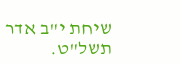שיחת י"ב אדר תשל"ט.